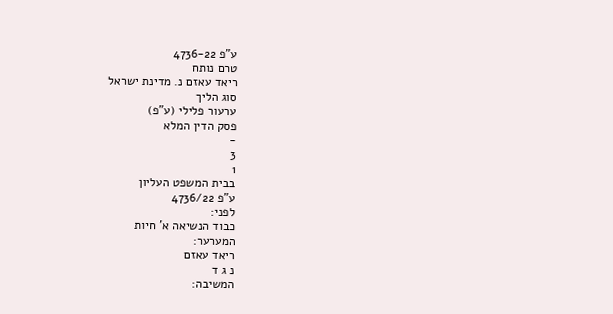ע"פ 4736-22
טרם נותח
ריאד עאזם נ. מדינת ישראל
סוג הליך
ערעור פלילי (ע"פ)
פסק הדין המלא
-
3
1
בבית המשפט העליון
ע"פ 4736/22
לפני:
כבוד הנשיאה א' חיות
המערער:
ריאד עאזם
נ ג ד
המשיבה: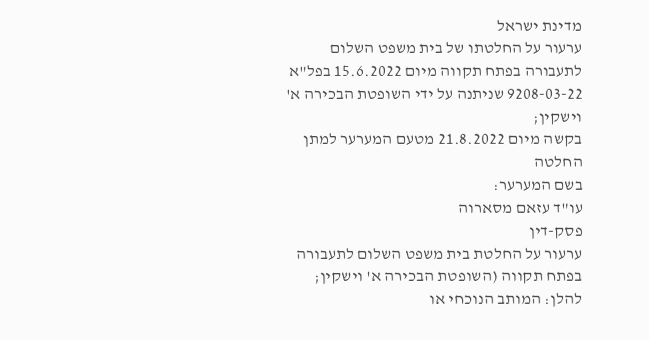מדינת ישראל
ערעור על החלטתו של בית משפט השלום לתעבורה בפתח תקווה מיום 15.6.2022 בפל"א 9208-03-22 שניתנה על ידי השופטת הבכירה א' וישקין;
בקשה מיום 21.8.2022 מטעם המערער למתן החלטה
בשם המערער:
עו"ד עזאם מסארוה
פסק-דין
ערעור על החלטת בית משפט השלום לתעבורה בפתח תקווה (השופטת הבכירה א' וישקין; להלן: המותב הנוכחי או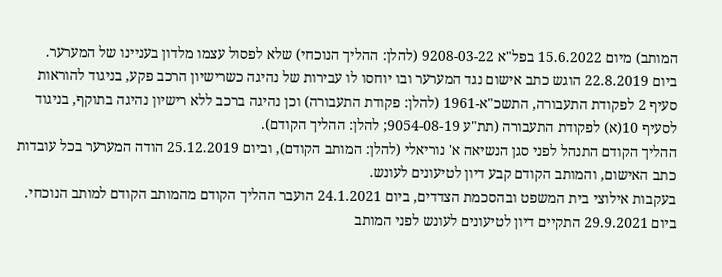המותב) מיום 15.6.2022 בפל"א 9208-03-22 (להלן: ההליך הנוכחי) שלא לפסול עצמו מלדון בעניינו של המערער.
ביום 22.8.2019 הוגש כתב אישום נגד המערער ובו יוחסו לו עבירות של נהיגה כשרישיון הרכב פקע, בניגוד להוראות סעיף 2 לפקודת התעבורה, התשכ"א-1961 (להלן: פקודת התעבורה) וכן נהיגה ברכב ללא רישיון נהיגה בתוקף, בניגוד לסעיף 10(א) לפקודת התעבורה (תת"ע 9054-08-19; להלן: ההליך הקודם).
ההליך הקודם התנהל לפני סגן הנשיאה א' נוריאלי (להלן: המותב הקודם), וביום 25.12.2019 הודה המערער בכל עובדות כתב האישום, והמותב הקודם קבע דיון לטיעונים לעונש.
בעקבות אילוצי בית המשפט ובהסכמת הצדדים, ביום 24.1.2021 הועבר ההליך הקודם מהמותב הקודם למותב הנוכחי.
ביום 29.9.2021 התקיים דיון לטיעונים לעונש לפני המותב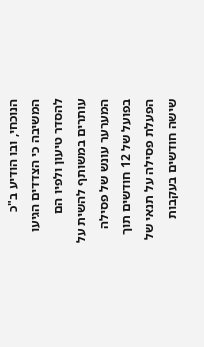הנוכחי, ובו הודיע ב"כ המשיבה כי הצדדים הגיעו להסדר טיעון ולפיו הם עותרים במשותף להשית על המערער עונש של פסילה בפועל של 12 חודשים תוך הפעלת פסילה על תנאי של שישה חודשים בעקבות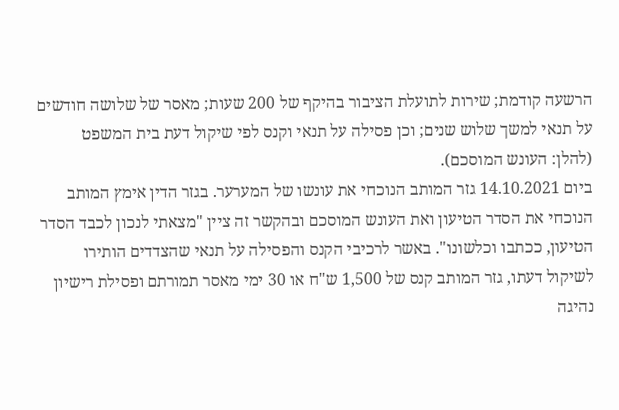הרשעה קודמת; שירות לתועלת הציבור בהיקף של 200 שעות; מאסר של שלושה חודשים על תנאי למשך שלוש שנים; וכן פסילה על תנאי וקנס לפי שיקול דעת בית המשפט (להלן: העונש המוסכם).
ביום 14.10.2021 גזר המותב הנוכחי את עונשו של המערער. בגזר הדין אימץ המותב הנוכחי את הסדר הטיעון ואת העונש המוסכם ובהקשר זה ציין "מצאתי לנכון לכבד הסדר הטיעון, ככתבו וכלשונו". באשר לרכיבי הקנס והפסילה על תנאי שהצדדים הותירו לשיקול דעתו, גזר המותב קנס של 1,500 ש"ח או 30 ימי מאסר תמורתם ופסילת רישיון נהיגה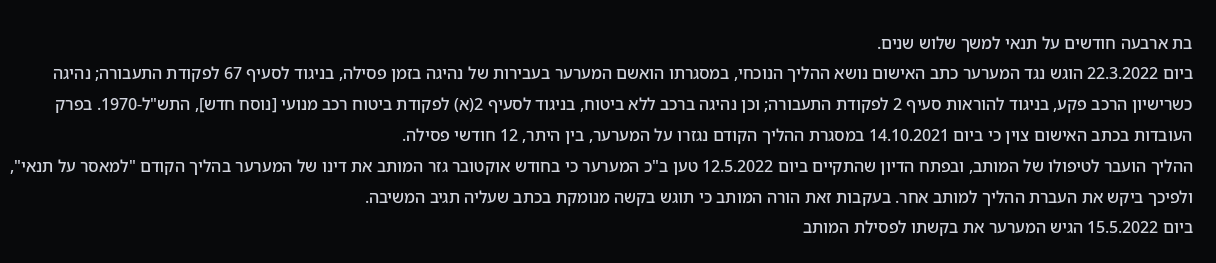בת ארבעה חודשים על תנאי למשך שלוש שנים.
ביום 22.3.2022 הוגש נגד המערער כתב האישום נושא ההליך הנוכחי, במסגרתו הואשם המערער בעבירות של נהיגה בזמן פסילה, בניגוד לסעיף 67 לפקודת התעבורה; נהיגה כשרישיון הרכב פקע, בניגוד להוראות סעיף 2 לפקודת התעבורה; וכן נהיגה ברכב ללא ביטוח, בניגוד לסעיף 2(א) לפקודת ביטוח רכב מנועי [נוסח חדש], התש"ל-1970. בפרק העובדות בכתב האישום צוין כי ביום 14.10.2021 במסגרת ההליך הקודם נגזרו על המערער, בין היתר, 12 חודשי פסילה.
ההליך הועבר לטיפולו של המותב, ובפתח הדיון שהתקיים ביום 12.5.2022 טען ב"כ המערער כי בחודש אוקטובר גזר המותב את דינו של המערער בהליך הקודם "למאסר על תנאי", ולפיכך ביקש את העברת ההליך למותב אחר. בעקבות זאת הורה המותב כי תוגש בקשה מנומקת בכתב שעליה תגיב המשיבה.
ביום 15.5.2022 הגיש המערער את בקשתו לפסילת המותב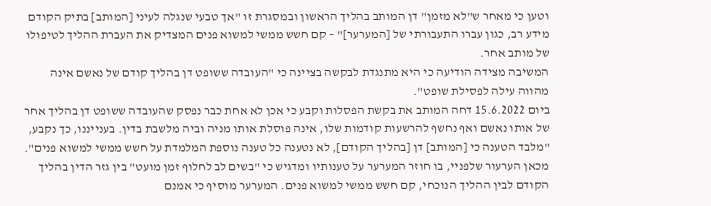וטען כי מאחר ש"לא מזמן" דן המותב בהליך הראשון ובמסגרת זו "אך טבעי שנגלה לעיני [המותב] בתיק הקודם מידע רב, כגון עברו התעבורתי של [המערער]" – קם חשש ממשי למשוא פנים המצדיק את העברת ההליך לטיפולו של מותב אחר.
המשיבה מצידה הודיעה כי היא מתנגדת לבקשה בציינה כי "העובדה ששופט דן בהליך קודם של נאשם אינה מהווה עילה לפסילת שופט".
ביום 15.6.2022 דחה המותב את בקשת הפסלות וקבע כי אכן לא אחת כבר נפסק שהעובדה ששופט דן בהליך אחר של אותו נאשם ואף נחשף להרשעות קודמות שלו, אינה פוסלת אותו מניה וביה מלשבת בדין. בענייננו, כך נקבע, "מלבד הטענה כי [המותב] דן [בהליך הקודם], לא נטענה כל טענה נוספת המלמדת על חשש ממשי למשוא פנים".
מכאן הערעור שלפניי, בו חוזר המערער על טענותיו ומדגיש כי "בשים לב לחלוף זמן מועט" בין גזר הדין בהליך הקודם לבין ההליך הנוכחי, קם חשש ממשי למשוא פנים. המערער מוסיף כי אמנם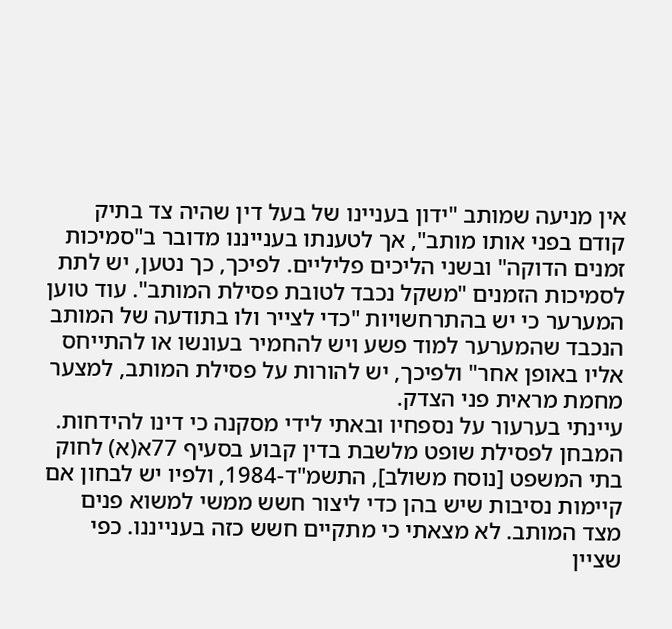אין מניעה שמותב "ידון בעניינו של בעל דין שהיה צד בתיק קודם בפני אותו מותב", אך לטענתו בענייננו מדובר ב"סמיכות זמנים הדוקה" ובשני הליכים פליליים. לפיכך, כך נטען, יש לתת לסמיכות הזמנים "משקל נכבד לטובת פסילת המותב". עוד טוען המערער כי יש בהתרחשויות "כדי לצייר ולו בתודעה של המותב הנכבד שהמערער למוד פשע ויש להחמיר בעונשו או להתייחס אליו באופן אחר" ולפיכך, יש להורות על פסילת המותב, למצער מחמת מראית פני הצדק.
עיינתי בערעור על נספחיו ובאתי לידי מסקנה כי דינו להידחות. המבחן לפסילת שופט מלשבת בדין קבוע בסעיף 77א(א) לחוק בתי המשפט [נוסח משולב], התשמ"ד-1984, ולפיו יש לבחון אם קיימות נסיבות שיש בהן כדי ליצור חשש ממשי למשוא פנים מצד המותב. לא מצאתי כי מתקיים חשש כזה בענייננו. כפי שציין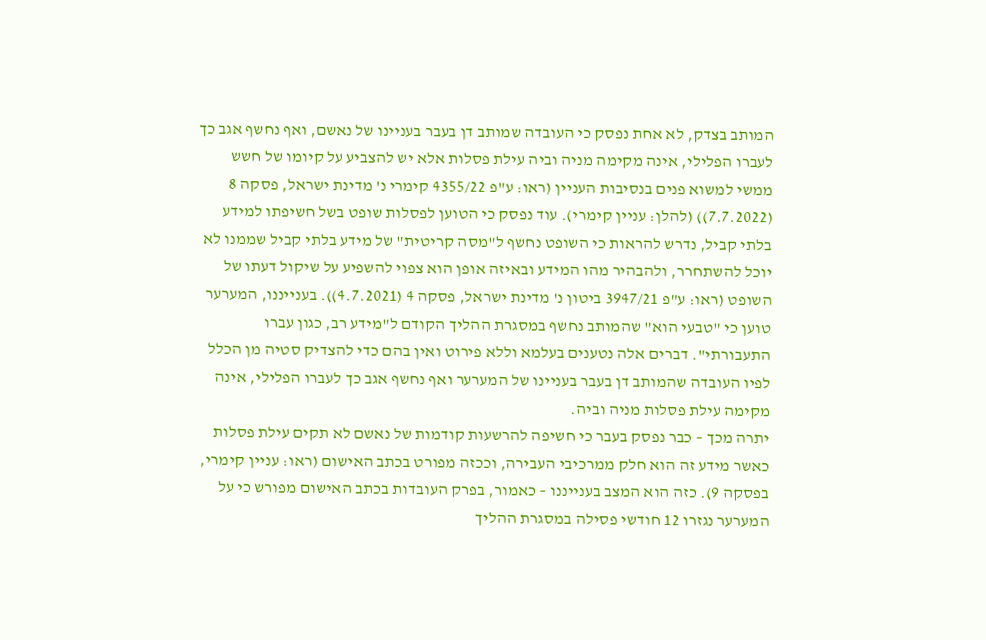המותב בצדק, לא אחת נפסק כי העובדה שמותב דן בעבר בעניינו של נאשם, ואף נחשף אגב כך לעברו הפלילי, אינה מקימה מניה וביה עילת פסלות אלא יש להצביע על קיומו של חשש ממשי למשוא פנים בנסיבות העניין (ראו: ע"פ 4355/22 קימרי נ' מדינת ישראל, פסקה 8 (7.7.2022)) (להלן: עניין קימרי). עוד נפסק כי הטוען לפסלות שופט בשל חשיפתו למידע בלתי קביל, נדרש להראות כי השופט נחשף ל"מסה קריטית" של מידע בלתי קביל שממנו לא יוכל להשתחרר, ולהבהיר מהו המידע ובאיזה אופן הוא צפוי להשפיע על שיקול דעתו של השופט (ראו: ע"פ 3947/21 ביטון נ' מדינת ישראל, פסקה 4 (4.7.2021)). בענייננו, המערער טוען כי "טבעי הוא" שהמותב נחשף במסגרת ההליך הקודם ל"מידע רב, כגון עברו התעבורתי". דברים אלה נטענים בעלמא וללא פירוט ואין בהם כדי להצדיק סטיה מן הכלל לפיו העובדה שהמותב דן בעבר בעניינו של המערער ואף נחשף אגב כך לעברו הפלילי, אינה מקימה עילת פסלות מניה וביה.
יתרה מכך – כבר נפסק בעבר כי חשיפה להרשעות קודמות של נאשם לא תקים עילת פסלות כאשר מידע זה הוא חלק ממרכיבי העבירה, וככזה מפורט בכתב האישום (ראו: עניין קימרי, בפסקה 9). כזה הוא המצב בענייננו – כאמור, בפרק העובדות בכתב האישום מפורש כי על המערער נגזרו 12 חודשי פסילה במסגרת ההליך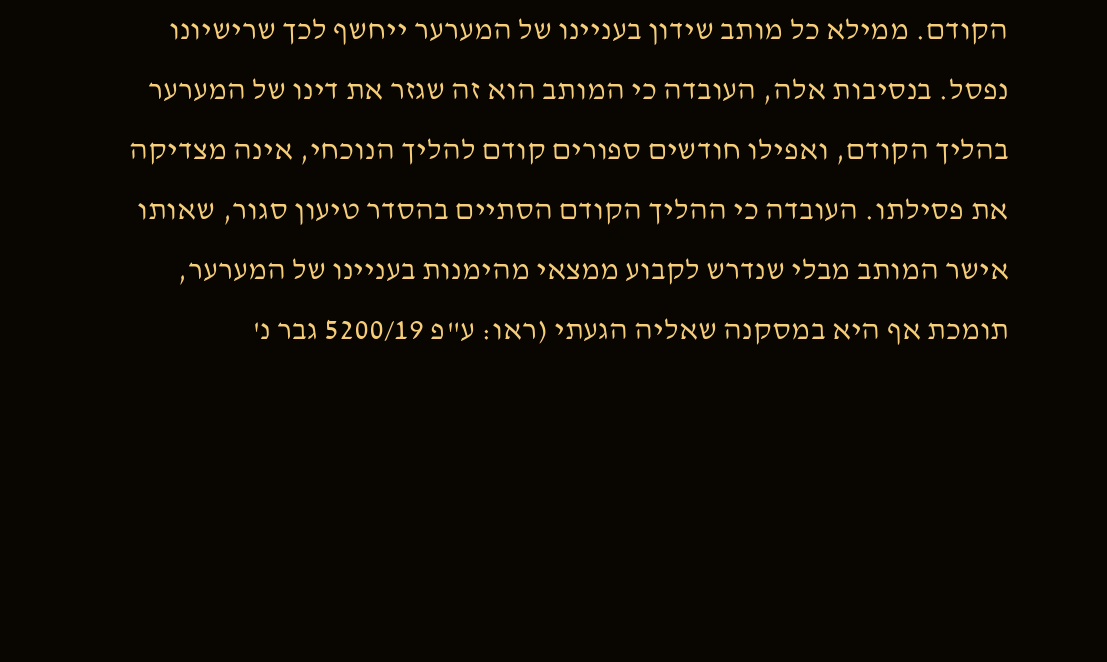הקודם. ממילא כל מותב שידון בעניינו של המערער ייחשף לכך שרישיונו נפסל. בנסיבות אלה, העובדה כי המותב הוא זה שגזר את דינו של המערער בהליך הקודם, ואפילו חודשים ספורים קודם להליך הנוכחי, אינה מצדיקה את פסילתו. העובדה כי ההליך הקודם הסתיים בהסדר טיעון סגור, שאותו אישר המותב מבלי שנדרש לקבוע ממצאי מהימנות בעניינו של המערער, תומכת אף היא במסקנה שאליה הגעתי (ראו: ע"פ 5200/19 גבר נ'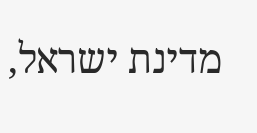מדינת ישראל,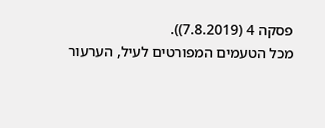פסקה 4 (7.8.2019)).
מכל הטעמים המפורטים לעיל, הערעור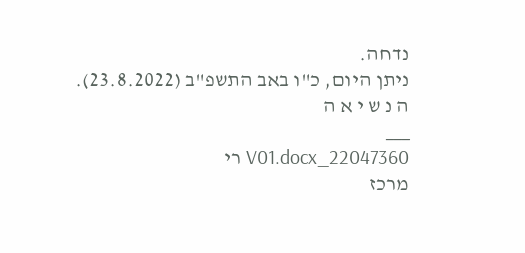נדחה.
ניתן היום, כ"ו באב התשפ"ב (23.8.2022).
ה נ ש י א ה
___
22047360_V01.docx רי
מרכז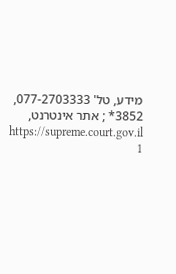מידע, טל' 077-2703333, 3852* ; אתר אינטרנט, https://supreme.court.gov.il
1